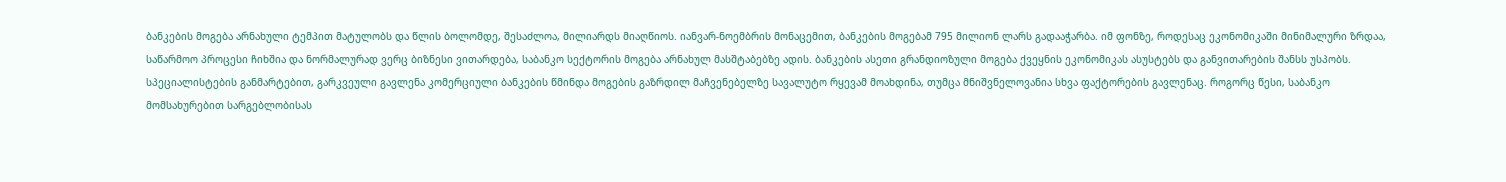ბანკების მოგება არნახული ტემპით მატულობს და წლის ბოლომდე, შესაძლოა, მილიარდს მიაღწიოს. იანვარ-ნოემბრის მონაცემით, ბანკების მოგებამ 795 მილიონ ლარს გადააჭარბა. იმ ფონზე, როდესაც ეკონომიკაში მინიმალური ზრდაა, საწარმოო პროცესი ჩიხშია და ნორმალურად ვერც ბიზნესი ვითარდება, საბანკო სექტორის მოგება არნახულ მასშტაბებზე ადის. ბანკების ასეთი გრანდიოზული მოგება ქვეყნის ეკონომიკას ასუსტებს და განვითარების შანსს უსპობს.
სპეციალისტების განმარტებით, გარკვეული გავლენა კომერციული ბანკების წმინდა მოგების გაზრდილ მაჩვენებელზე სავალუტო რყევამ მოახდინა, თუმცა მნიშვნელოვანია სხვა ფაქტორების გავლენაც. როგორც წესი, საბანკო მომსახურებით სარგებლობისას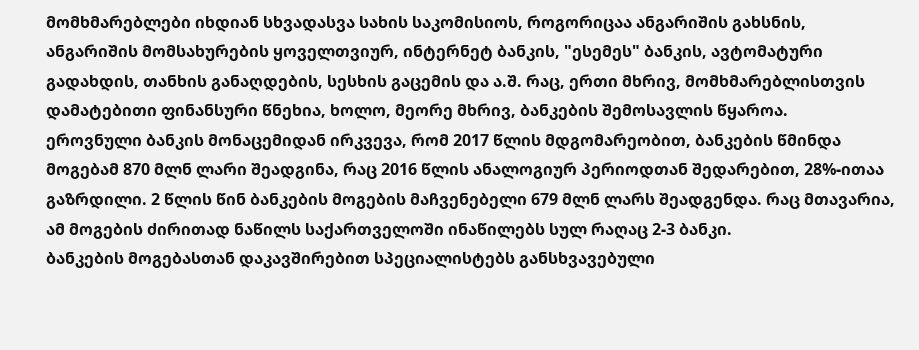მომხმარებლები იხდიან სხვადასვა სახის საკომისიოს, როგორიცაა ანგარიშის გახსნის, ანგარიშის მომსახურების ყოველთვიურ, ინტერნეტ ბანკის, "ესემეს" ბანკის, ავტომატური გადახდის, თანხის განაღდების, სესხის გაცემის და ა.შ. რაც, ერთი მხრივ, მომხმარებლისთვის დამატებითი ფინანსური წნეხია, ხოლო, მეორე მხრივ, ბანკების შემოსავლის წყაროა.
ეროვნული ბანკის მონაცემიდან ირკვევა, რომ 2017 წლის მდგომარეობით, ბანკების წმინდა მოგებამ 870 მლნ ლარი შეადგინა, რაც 2016 წლის ანალოგიურ პერიოდთან შედარებით, 28%-ითაა გაზრდილი. 2 წლის წინ ბანკების მოგების მაჩვენებელი 679 მლნ ლარს შეადგენდა. რაც მთავარია, ამ მოგების ძირითად ნაწილს საქართველოში ინაწილებს სულ რაღაც 2-3 ბანკი.
ბანკების მოგებასთან დაკავშირებით სპეციალისტებს განსხვავებული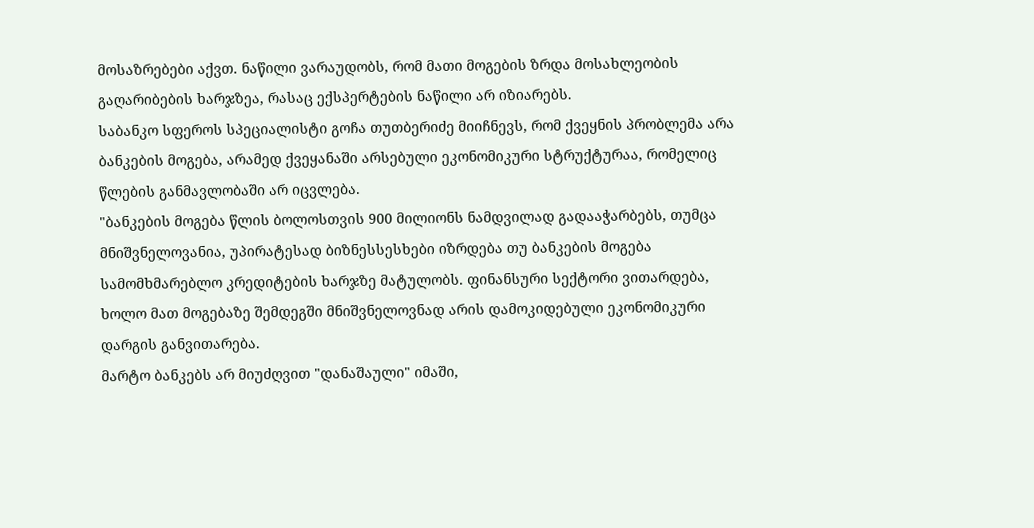მოსაზრებები აქვთ. ნაწილი ვარაუდობს, რომ მათი მოგების ზრდა მოსახლეობის გაღარიბების ხარჯზეა, რასაც ექსპერტების ნაწილი არ იზიარებს.
საბანკო სფეროს სპეციალისტი გოჩა თუთბერიძე მიიჩნევს, რომ ქვეყნის პრობლემა არა ბანკების მოგება, არამედ ქვეყანაში არსებული ეკონომიკური სტრუქტურაა, რომელიც წლების განმავლობაში არ იცვლება.
"ბანკების მოგება წლის ბოლოსთვის 900 მილიონს ნამდვილად გადააჭარბებს, თუმცა მნიშვნელოვანია, უპირატესად ბიზნესსესხები იზრდება თუ ბანკების მოგება სამომხმარებლო კრედიტების ხარჯზე მატულობს. ფინანსური სექტორი ვითარდება, ხოლო მათ მოგებაზე შემდეგში მნიშვნელოვნად არის დამოკიდებული ეკონომიკური დარგის განვითარება.
მარტო ბანკებს არ მიუძღვით "დანაშაული" იმაში,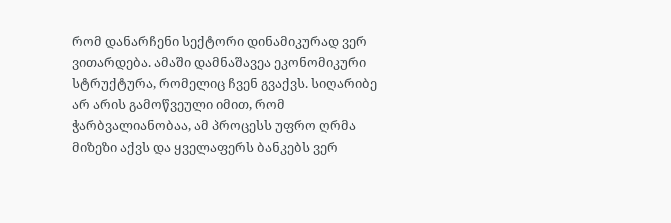რომ დანარჩენი სექტორი დინამიკურად ვერ ვითარდება. ამაში დამნაშავეა ეკონომიკური სტრუქტურა, რომელიც ჩვენ გვაქვს. სიღარიბე არ არის გამოწვეული იმით, რომ ჭარბვალიანობაა, ამ პროცესს უფრო ღრმა მიზეზი აქვს და ყველაფერს ბანკებს ვერ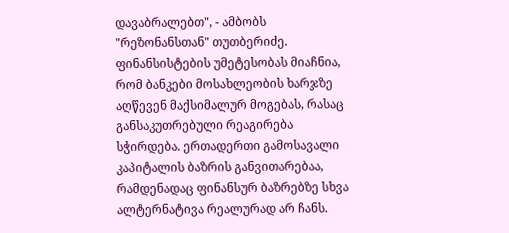დავაბრალებთ", - ამბობს "რეზონანსთან" თუთბერიძე.
ფინანსისტების უმეტესობას მიაჩნია, რომ ბანკები მოსახლეობის ხარჯზე აღწევენ მაქსიმალურ მოგებას, რასაც განსაკუთრებული რეაგირება სჭირდება. ერთადერთი გამოსავალი კაპიტალის ბაზრის განვითარებაა, რამდენადაც ფინანსურ ბაზრებზე სხვა ალტერნატივა რეალურად არ ჩანს.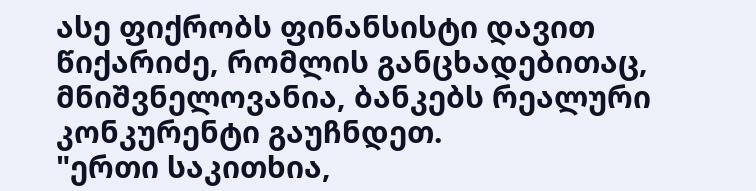ასე ფიქრობს ფინანსისტი დავით წიქარიძე, რომლის განცხადებითაც, მნიშვნელოვანია, ბანკებს რეალური კონკურენტი გაუჩნდეთ.
"ერთი საკითხია,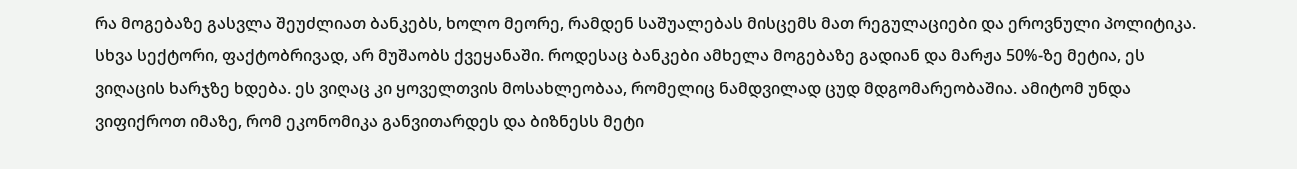რა მოგებაზე გასვლა შეუძლიათ ბანკებს, ხოლო მეორე, რამდენ საშუალებას მისცემს მათ რეგულაციები და ეროვნული პოლიტიკა. სხვა სექტორი, ფაქტობრივად, არ მუშაობს ქვეყანაში. როდესაც ბანკები ამხელა მოგებაზე გადიან და მარჟა 50%-ზე მეტია, ეს ვიღაცის ხარჯზე ხდება. ეს ვიღაც კი ყოველთვის მოსახლეობაა, რომელიც ნამდვილად ცუდ მდგომარეობაშია. ამიტომ უნდა ვიფიქროთ იმაზე, რომ ეკონომიკა განვითარდეს და ბიზნესს მეტი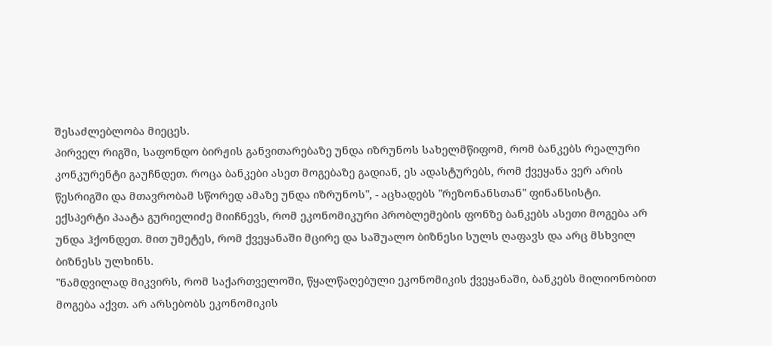შესაძლებლობა მიეცეს.
პირველ რიგში, საფონდო ბირჟის განვითარებაზე უნდა იზრუნოს სახელმწიფომ, რომ ბანკებს რეალური კონკურენტი გაუჩნდეთ. როცა ბანკები ასეთ მოგებაზე გადიან, ეს ადასტურებს, რომ ქვეყანა ვერ არის წესრიგში და მთავრობამ სწორედ ამაზე უნდა იზრუნოს", - აცხადებს "რეზონანსთან" ფინანსისტი.
ექსპერტი პაატა გურიელიძე მიიჩნევს, რომ ეკონომიკური პრობლემების ფონზე ბანკებს ასეთი მოგება არ უნდა ჰქონდეთ. მით უმეტეს, რომ ქვეყანაში მცირე და საშუალო ბიზნესი სულს ღაფავს და არც მსხვილ ბიზნესს ულხინს.
"ნამდვილად მიკვირს, რომ საქართველოში, წყალწაღებული ეკონომიკის ქვეყანაში, ბანკებს მილიონობით მოგება აქვთ. არ არსებობს ეკონომიკის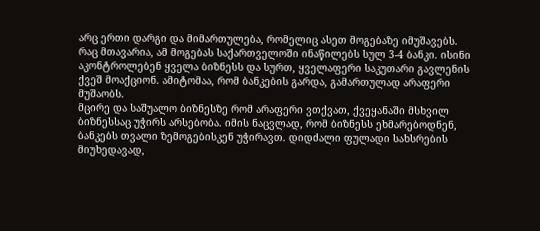არც ერთი დარგი და მიმართულება, რომელიც ასეთ მოგებაზე იმუშავებს. რაც მთავარია, ამ მოგებას საქართველოში ინაწილებს სულ 3-4 ბანკი. ისინი აკონტროლებენ ყველა ბიზნესს და სურთ, ყველაფერი საკუთარი გავლენის ქვეშ მოაქციონ. ამიტომაა, რომ ბანკების გარდა, გამართულად არაფერი მუშაობს.
მცირე და საშუალო ბიზნესზე რომ არაფერი ვთქვათ, ქვეყანაში მსხვილ ბიზნესსაც უჭირს არსებობა. იმის ნაცვლად, რომ ბიზნესს ეხმარებოდნენ, ბანკებს თვალი ზემოგებისკენ უჭირავთ. დიდძალი ფულადი სახსრების მიუხედავად,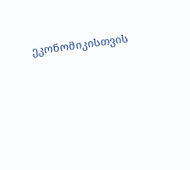ეკონომიკისთვის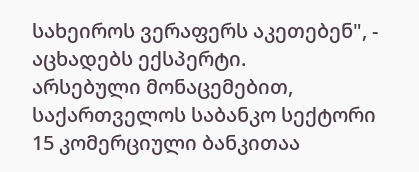სახეიროს ვერაფერს აკეთებენ", - აცხადებს ექსპერტი.
არსებული მონაცემებით, საქართველოს საბანკო სექტორი 15 კომერციული ბანკითაა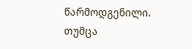წარმოდგენილი. თუმცა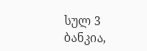სულ 3 ბანკია,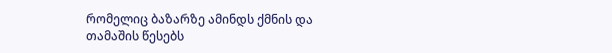რომელიც ბაზარზე ამინდს ქმნის და თამაშის წესებს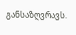განსაზღვრავს.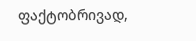ფაქტობრივად,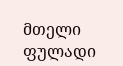მთელი ფულადი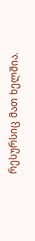რესურსიც მათ ხელშია.